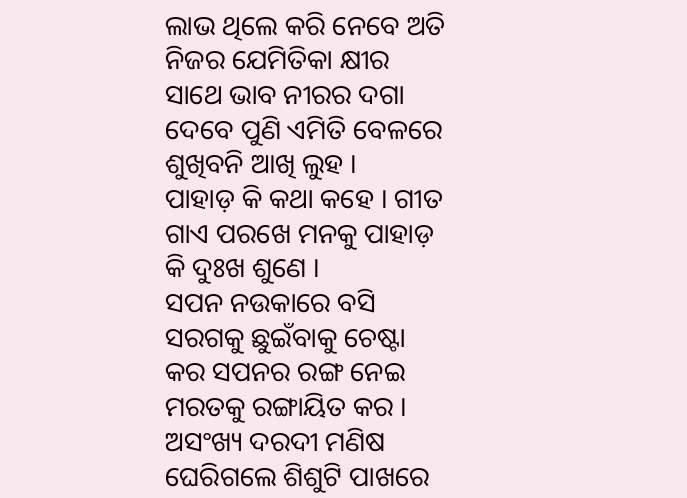ଲାଭ ଥିଲେ କରି ନେବେ ଅତି ନିଜର ଯେମିତିକା କ୍ଷୀର ସାଥେ ଭାବ ନୀରର ଦଗା ଦେବେ ପୁଣି ଏମିତି ବେଳରେ ଶୁଖିବନି ଆଖି ଲୁହ ।
ପାହାଡ଼ କି କଥା କହେ । ଗୀତ ଗାଏ ପରଖେ ମନକୁ ପାହାଡ଼ କି ଦୁଃଖ ଶୁଣେ ।
ସପନ ନଉକାରେ ବସି ସରଗକୁ ଛୁଇଁବାକୁ ଚେଷ୍ଟା କର ସପନର ରଙ୍ଗ ନେଇ ମରତକୁ ରଙ୍ଗାୟିତ କର ।
ଅସଂଖ୍ୟ ଦରଦୀ ମଣିଷ ଘେରିଗଲେ ଶିଶୁଟି ପାଖରେ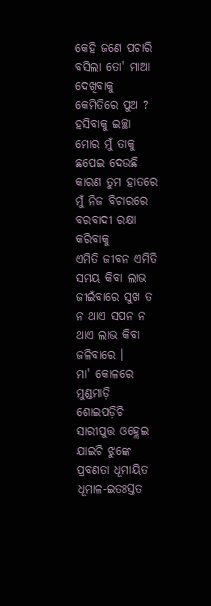କେହି ଜଣେ ପଚାରି ବସିଲା ତୋ' ମାଆ ଦେଖିବାକୁ କେମିତିରେ ପୁଅ ?
ହସିବାକୁ ଇଚ୍ଛା ମୋର ମୁଁ ତାକୁ ଛପେଇ ଦେଉଛି କାରଣ ତୁମ ହାତରେ ମୁଁ ନିଜ ବିଚାରରେ ବରବାଦୀ ରକ୍ଷା କରିବାକୁ
ଏମିତି ଜୀବନ ଏମିତି ସମୟ କିବା ଲାଭ ଜୀଇଁବାରେ ସୁଖ ତ ନ ଥାଏ ସପନ ନ ଥାଏ ଲାଭ କିବା ଜଳିବାରେ ।
ମା' କୋଳରେ ମୁଣ୍ଡମାଡ଼ି ଶୋଇପଡ଼ିଚି ସାରୀପୁତ୍ତ ଓହ୍ଲେଇ ଯାଇଚି ଝୁଙ୍କେ ପ୍ରବଣତା ଧୂମାୟିତ ଧୂମାଳ-ଇତଃସ୍ତତ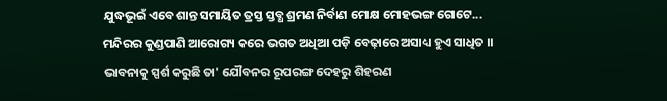ଯୁଦ୍ଧଭୂଇଁ ଏବେ ଶାନ୍ତ ସମାୟିତ ତ୍ରସ୍ତ ସ୍ତବ୍ଧ ଶ୍ରମଣ ନିର୍ବାଣ ମୋକ୍ଷ ମୋହଭଙ୍ଗ ଗୋଟେ...
ମନ୍ଦିରର କୁଣ୍ଡପାଣି ଆରୋଗ୍ୟ କରେ ଭଗତ ଅଧିଆ ପଡ଼ି ବେଢ଼ାରେ ଅସାଧ୍ୟ ହୁଏ ସାଧିତ ।।
ଭାବନାକୁ ସ୍ପର୍ଶ କରୁଛି ତା' ଯୌବନର ରୂପରଙ୍ଗ ଦେହରୁ ଶିହରଣ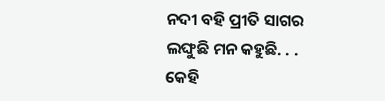ନଦୀ ବହି ପ୍ରୀତି ସାଗର ଲଙ୍ଘୁଛି ମନ କହୁଛି. . . କେହି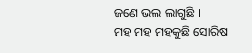ଜଣେ ଭଲ ଲାଗୁଛି ।
ମହ ମହ ମହକୁଛି ସୋରିଷ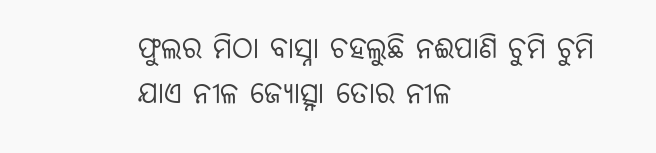ଫୁଲର ମିଠା ବାସ୍ନା ଚହଲୁଛି ନଈପାଣି ଚୁମି ଚୁମି ଯାଏ ନୀଳ ଜ୍ୟୋତ୍ସ୍ନା ତୋର ନୀଳ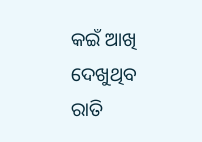କଇଁ ଆଖି ଦେଖୁଥିବ ରାତି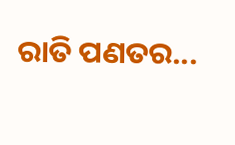ରାତି ପଣତର...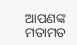ଆପଣଙ୍କ ମତାମତ